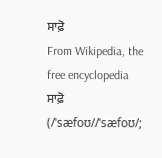ਸਾਫ਼ੋ
From Wikipedia, the free encyclopedia
ਸਾਫ਼ੋ (/ˈsæfoʊ//ˈsæfoʊ/;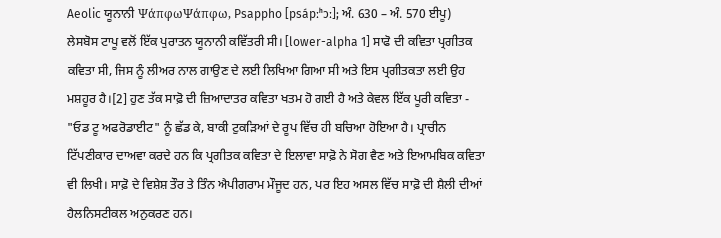Aeolic ਯੂਨਾਨੀ ΨάπφωΨάπφω, Psappho [psápːʰɔː]; ਅੰ. 630 – ਅੰ. 570 ਈਪੂ) ਲੇਸਬੋਸ ਟਾਪੂ ਵਲੋਂ ਇੱਕ ਪੁਰਾਤਨ ਯੂਨਾਨੀ ਕਵਿੱਤਰੀ ਸੀ। [lower-alpha 1] ਸਾਫੋ ਦੀ ਕਵਿਤਾ ਪ੍ਰਗੀਤਕ ਕਵਿਤਾ ਸੀ, ਜਿਸ ਨੂੰ ਲੀਅਰ ਨਾਲ ਗਾਉਣ ਦੇ ਲਈ ਲਿਖਿਆ ਗਿਆ ਸੀ ਅਤੇ ਇਸ ਪ੍ਰਗੀਤਕਤਾ ਲਈ ਉਹ ਮਸ਼ਹੂਰ ਹੈ।[2] ਹੁਣ ਤੱਕ ਸਾਫ਼ੋ ਦੀ ਜ਼ਿਆਦਾਤਰ ਕਵਿਤਾ ਖਤਮ ਹੋ ਗਈ ਹੈ ਅਤੇ ਕੇਵਲ ਇੱਕ ਪੂਰੀ ਕਵਿਤਾ - "ਓਡ ਟੂ ਅਫਰੋਡਾਈਟ" ਨੂੰ ਛੱਡ ਕੇ, ਬਾਕੀ ਟੁਕੜਿਆਂ ਦੇ ਰੂਪ ਵਿੱਚ ਹੀ ਬਚਿਆ ਹੋਇਆ ਹੈ। ਪ੍ਰਾਚੀਨ ਟਿੱਪਣੀਕਾਰ ਦਾਅਵਾ ਕਰਦੇ ਹਨ ਕਿ ਪ੍ਰਗੀਤਕ ਕਵਿਤਾ ਦੇ ਇਲਾਵਾ ਸਾਫ਼ੋ ਨੇ ਸੋਗ ਵੈਣ ਅਤੇ ਇਆਮਬਿਕ ਕਵਿਤਾ ਵੀ ਲਿਖੀ। ਸਾਫ਼ੋ ਦੇ ਵਿਸ਼ੇਸ਼ ਤੌਰ ਤੇ ਤਿੰਨ ਐਪੀਗਰਾਮ ਮੌਜੂਦ ਹਨ, ਪਰ ਇਹ ਅਸਲ ਵਿੱਚ ਸਾਫ਼ੋ ਦੀ ਸ਼ੈਲੀ ਦੀਆਂ ਹੈਲਨਿਸਟੀਕਲ ਅਨੁਕਰਣ ਹਨ।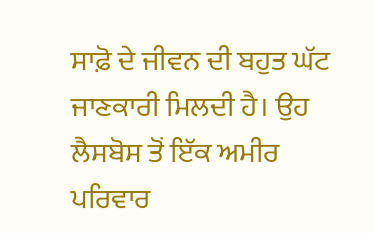ਸਾਫ਼ੋ ਦੇ ਜੀਵਨ ਦੀ ਬਹੁਤ ਘੱਟ ਜਾਣਕਾਰੀ ਮਿਲਦੀ ਹੈ। ਉਹ ਲੈਸਬੋਸ ਤੋਂ ਇੱਕ ਅਮੀਰ ਪਰਿਵਾਰ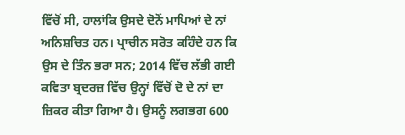ਵਿੱਚੋਂ ਸੀ, ਹਾਲਾਂਕਿ ਉਸਦੇ ਦੋਨੋਂ ਮਾਪਿਆਂ ਦੇ ਨਾਂ ਅਨਿਸ਼ਚਿਤ ਹਨ। ਪ੍ਰਾਚੀਨ ਸਰੋਤ ਕਹਿੰਦੇ ਹਨ ਕਿ ਉਸ ਦੇ ਤਿੰਨ ਭਰਾ ਸਨ; 2014 ਵਿੱਚ ਲੱਭੀ ਗਈ ਕਵਿਤਾ ਬ੍ਰਦਰਜ਼ ਵਿੱਚ ਉਨ੍ਹਾਂ ਵਿੱਚੋਂ ਦੋ ਦੇ ਨਾਂ ਦਾ ਜ਼ਿਕਰ ਕੀਤਾ ਗਿਆ ਹੈ। ਉਸਨੂੰ ਲਗਭਗ 600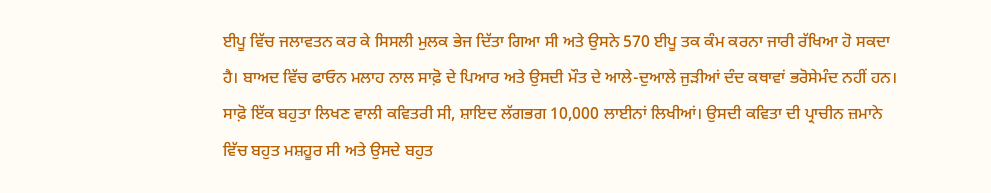ਈਪੂ ਵਿੱਚ ਜਲਾਵਤਨ ਕਰ ਕੇ ਸਿਸਲੀ ਮੁਲਕ ਭੇਜ ਦਿੱਤਾ ਗਿਆ ਸੀ ਅਤੇ ਉਸਨੇ 570 ਈਪੂ ਤਕ ਕੰਮ ਕਰਨਾ ਜਾਰੀ ਰੱਖਿਆ ਹੋ ਸਕਦਾ ਹੈ। ਬਾਅਦ ਵਿੱਚ ਫਾਓਨ ਮਲਾਹ ਨਾਲ ਸਾਫ਼ੋ ਦੇ ਪਿਆਰ ਅਤੇ ਉਸਦੀ ਮੌਤ ਦੇ ਆਲੇ-ਦੁਆਲੇ ਜੁੜੀਆਂ ਦੰਦ ਕਥਾਵਾਂ ਭਰੋਸੇਮੰਦ ਨਹੀਂ ਹਨ।
ਸਾਫ਼ੋ ਇੱਕ ਬਹੁਤਾ ਲਿਖਣ ਵਾਲੀ ਕਵਿਤਰੀ ਸੀ, ਸ਼ਾਇਦ ਲੱਗਭਗ 10,000 ਲਾਈਨਾਂ ਲਿਖੀਆਂ। ਉਸਦੀ ਕਵਿਤਾ ਦੀ ਪ੍ਰਾਚੀਨ ਜ਼ਮਾਨੇ ਵਿੱਚ ਬਹੁਤ ਮਸ਼ਹੂਰ ਸੀ ਅਤੇ ਉਸਦੇ ਬਹੁਤ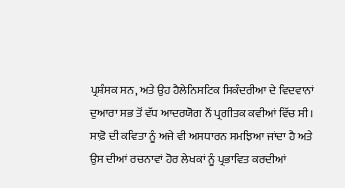ਪ੍ਰਸ਼ੰਸਕ ਸਨ, ਅਤੇ ਉਹ ਹੈਲੇਨਿਸਟਿਕ ਸਿਕੰਦਰੀਆ ਦੇ ਵਿਦਵਾਨਾਂ ਦੁਆਰਾ ਸਭ ਤੋਂ ਵੱਧ ਆਦਰਯੋਗ ਨੌਂ ਪ੍ਰਗੀਤਕ ਕਵੀਆਂ ਵਿੱਚ ਸੀ। ਸਾਫ਼ੋ ਦੀ ਕਵਿਤਾ ਨੂੰ ਅਜੇ ਵੀ ਅਸਧਾਰਨ ਸਮਝਿਆ ਜਾਂਦਾ ਹੈ ਅਤੇ ਉਸ ਦੀਆਂ ਰਚਨਾਵਾਂ ਹੋਰ ਲੇਖਕਾਂ ਨੂੰ ਪ੍ਰਭਾਵਿਤ ਕਰਦੀਆਂ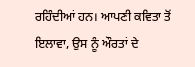ਰਹਿੰਦੀਆਂ ਹਨ। ਆਪਣੀ ਕਵਿਤਾ ਤੋਂ ਇਲਾਵਾ, ਉਸ ਨੂੰ ਔਰਤਾਂ ਦੇ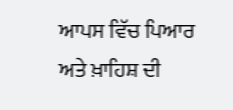ਆਪਸ ਵਿੱਚ ਪਿਆਰ ਅਤੇ ਖ਼ਾਹਿਸ਼ ਦੀ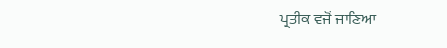ਪ੍ਰਤੀਕ ਵਜੋਂ ਜਾਣਿਆ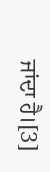ਜਾਂਦਾ ਹੈ।[3]